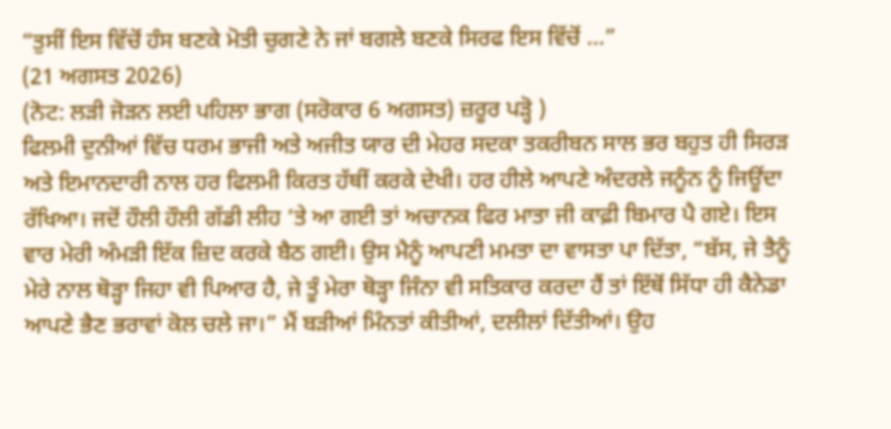“ਤੁਸੀਂ ਇਸ ਵਿੱਚੋਂ ਹੰਸ ਬਣਕੇ ਮੋਤੀ ਚੁਗਣੇ ਨੇ ਜਾਂ ਬਗਲੇ ਬਣਕੇ ਸਿਰਫ ਇਸ ਵਿੱਚੋਂ ...”
(21 ਅਗਸਤ 2026)
(ਨੋਟ: ਲੜੀ ਜੋੜਨ ਲਈ ਪਹਿਲਾ ਭਾਗ (ਸਰੋਕਾਰ 6 ਅਗਸਤ) ਜ਼ਰੂਰ ਪੜ੍ਹੋ )
ਫਿਲਮੀ ਦੁਨੀਆਂ ਵਿੱਚ ਧਰਮ ਭਾਜੀ ਅਤੇ ਅਜੀਤ ਯਾਰ ਦੀ ਮੇਹਰ ਸਦਕਾ ਤਕਰੀਬਨ ਸਾਲ ਭਰ ਬਹੁਤ ਹੀ ਸਿਰੜ ਅਤੇ ਇਮਾਨਦਾਰੀ ਨਾਲ ਹਰ ਫਿਲਮੀ ਕਿਰਤ ਹੱਥੀਂ ਕਰਕੇ ਦੇਖੀ। ਹਰ ਹੀਲੇ ਆਪਣੇ ਅੰਦਰਲੇ ਜਨੂੰਨ ਨੂੰ ਜਿਊਂਦਾ ਰੱਖਿਆ। ਜਦੋਂ ਹੌਲੀ ਹੌਲੀ ਗੱਡੀ ਲੀਹ ’ਤੇ ਆ ਗਈ ਤਾਂ ਅਚਾਨਕ ਫਿਰ ਮਾਤਾ ਜੀ ਕਾਫ਼ੀ ਬਿਮਾਰ ਪੈ ਗਏ। ਇਸ ਵਾਰ ਮੇਰੀ ਅੰਮੜੀ ਇੱਕ ਜ਼ਿਦ ਕਰਕੇ ਬੈਠ ਗਈ। ਉਸ ਮੈਨੂੰ ਆਪਣੀ ਮਮਤਾ ਦਾ ਵਾਸਤਾ ਪਾ ਦਿੱਤਾ, “ਬੱਸ, ਜੇ ਤੈਨੂੰ ਮੇਰੇ ਨਾਲ ਥੋੜ੍ਹਾ ਜਿਹਾ ਵੀ ਪਿਆਰ ਹੈ, ਜੇ ਤੂੰ ਮੇਰਾ ਥੋੜ੍ਹਾ ਜਿੰਨਾ ਵੀ ਸਤਿਕਾਰ ਕਰਦਾ ਹੈਂ ਤਾਂ ਇੱਥੋਂ ਸਿੱਧਾ ਹੀ ਕੈਨੇਡਾ ਆਪਣੇ ਭੈਣ ਭਰਾਵਾਂ ਕੋਲ ਚਲੇ ਜਾ।” ਮੈਂ ਬੜੀਆਂ ਮਿੰਨਤਾਂ ਕੀਤੀਆਂ, ਦਲੀਲਾਂ ਦਿੱਤੀਆਂ। ਉਹ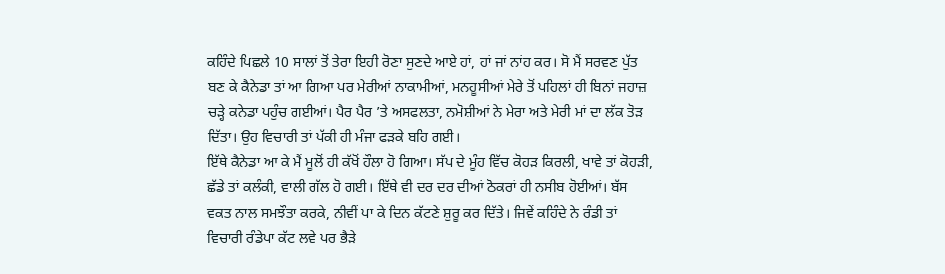ਕਹਿੰਦੇ ਪਿਛਲੇ 10 ਸਾਲਾਂ ਤੋਂ ਤੇਰਾ ਇਹੀ ਰੋਣਾ ਸੁਣਦੇ ਆਏ ਹਾਂ, ਹਾਂ ਜਾਂ ਨਾਂਹ ਕਰ। ਸੋ ਮੈਂ ਸਰਵਣ ਪੁੱਤ ਬਣ ਕੇ ਕੈਨੇਡਾ ਤਾਂ ਆ ਗਿਆ ਪਰ ਮੇਰੀਆਂ ਨਾਕਾਮੀਆਂ, ਮਨਹੂਸੀਆਂ ਮੇਰੇ ਤੋਂ ਪਹਿਲਾਂ ਹੀ ਬਿਨਾਂ ਜਹਾਜ਼ ਚੜ੍ਹੇ ਕਨੇਡਾ ਪਹੁੰਚ ਗਈਆਂ। ਪੈਰ ਪੈਰ ’ਤੇ ਅਸਫਲਤਾ, ਨਮੋਸ਼ੀਆਂ ਨੇ ਮੇਰਾ ਅਤੇ ਮੇਰੀ ਮਾਂ ਦਾ ਲੱਕ ਤੋੜ ਦਿੱਤਾ। ਉਹ ਵਿਚਾਰੀ ਤਾਂ ਪੱਕੀ ਹੀ ਮੰਜਾ ਫੜਕੇ ਬਹਿ ਗਈ।
ਇੱਥੇ ਕੈਨੇਡਾ ਆ ਕੇ ਮੈਂ ਮੂਲੋਂ ਹੀ ਕੱਖੋਂ ਹੌਲਾ ਹੋ ਗਿਆ। ਸੱਪ ਦੇ ਮੂੰਹ ਵਿੱਚ ਕੋਹੜ ਕਿਰਲੀ, ਖਾਵੇ ਤਾਂ ਕੋਹੜੀ, ਛੱਡੇ ਤਾਂ ਕਲੰਕੀ, ਵਾਲੀ ਗੱਲ ਹੋ ਗਈ। ਇੱਥੇ ਵੀ ਦਰ ਦਰ ਦੀਆਂ ਠੋਕਰਾਂ ਹੀ ਨਸੀਬ ਹੋਈਆਂ। ਬੱਸ ਵਕਤ ਨਾਲ ਸਮਝੌਤਾ ਕਰਕੇ, ਨੀਵੀਂ ਪਾ ਕੇ ਦਿਨ ਕੱਟਣੇ ਸ਼ੁਰੂ ਕਰ ਦਿੱਤੇ। ਜਿਵੇਂ ਕਹਿੰਦੇ ਨੇ ਰੰਡੀ ਤਾਂ ਵਿਚਾਰੀ ਰੰਡੇਪਾ ਕੱਟ ਲਵੇ ਪਰ ਭੈੜੇ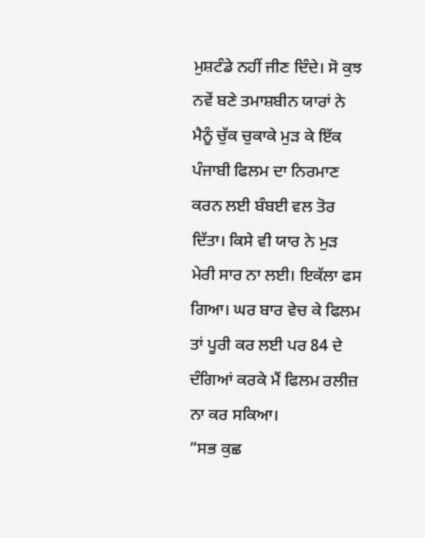ਮੁਸ਼ਟੰਡੇ ਨਹੀਂ ਜੀਣ ਦਿੰਦੇ। ਸੋ ਕੁਝ ਨਵੇਂ ਬਣੇ ਤਮਾਸ਼ਬੀਨ ਯਾਰਾਂ ਨੇ ਮੈਨੂੰ ਚੁੱਕ ਚੁਕਾਕੇ ਮੁੜ ਕੇ ਇੱਕ ਪੰਜਾਬੀ ਫਿਲਮ ਦਾ ਨਿਰਮਾਣ ਕਰਨ ਲਈ ਬੰਬਈ ਵਲ ਤੋਰ ਦਿੱਤਾ। ਕਿਸੇ ਵੀ ਯਾਰ ਨੇ ਮੁੜ ਮੇਰੀ ਸਾਰ ਨਾ ਲਈ। ਇਕੱਲਾ ਫਸ ਗਿਆ। ਘਰ ਬਾਰ ਵੇਚ ਕੇ ਫਿਲਮ ਤਾਂ ਪੂਰੀ ਕਰ ਲਈ ਪਰ 84 ਦੇ ਦੰਗਿਆਂ ਕਰਕੇ ਮੈਂ ਫਿਲਮ ਰਲੀਜ਼ ਨਾ ਕਰ ਸਕਿਆ।
“ਸਭ ਕੁਛ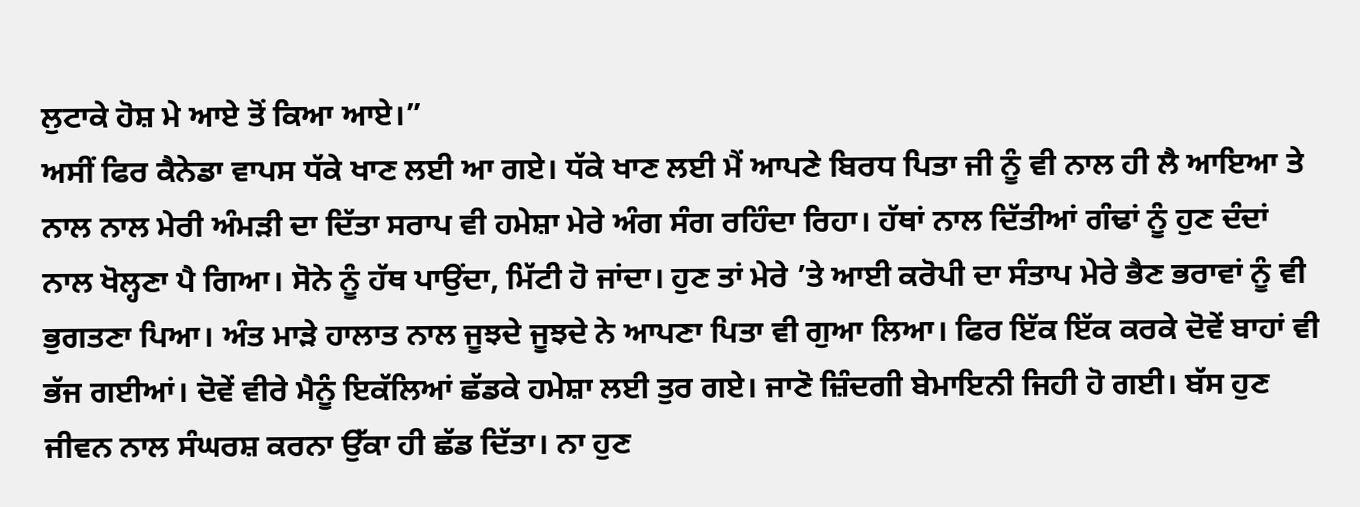ਲੁਟਾਕੇ ਹੋਸ਼ ਮੇ ਆਏ ਤੋਂ ਕਿਆ ਆਏ।”
ਅਸੀਂ ਫਿਰ ਕੈਨੇਡਾ ਵਾਪਸ ਧੱਕੇ ਖਾਣ ਲਈ ਆ ਗਏ। ਧੱਕੇ ਖਾਣ ਲਈ ਮੈਂ ਆਪਣੇ ਬਿਰਧ ਪਿਤਾ ਜੀ ਨੂੰ ਵੀ ਨਾਲ ਹੀ ਲੈ ਆਇਆ ਤੇ ਨਾਲ ਨਾਲ ਮੇਰੀ ਅੰਮੜੀ ਦਾ ਦਿੱਤਾ ਸਰਾਪ ਵੀ ਹਮੇਸ਼ਾ ਮੇਰੇ ਅੰਗ ਸੰਗ ਰਹਿੰਦਾ ਰਿਹਾ। ਹੱਥਾਂ ਨਾਲ ਦਿੱਤੀਆਂ ਗੰਢਾਂ ਨੂੰ ਹੁਣ ਦੰਦਾਂ ਨਾਲ ਖੋਲ੍ਹਣਾ ਪੈ ਗਿਆ। ਸੋਨੇ ਨੂੰ ਹੱਥ ਪਾਉਂਦਾ, ਮਿੱਟੀ ਹੋ ਜਾਂਦਾ। ਹੁਣ ਤਾਂ ਮੇਰੇ ’ਤੇ ਆਈ ਕਰੋਪੀ ਦਾ ਸੰਤਾਪ ਮੇਰੇ ਭੈਣ ਭਰਾਵਾਂ ਨੂੰ ਵੀ ਭੁਗਤਣਾ ਪਿਆ। ਅੰਤ ਮਾੜੇ ਹਾਲਾਤ ਨਾਲ ਜੂਝਦੇ ਜੂਝਦੇ ਨੇ ਆਪਣਾ ਪਿਤਾ ਵੀ ਗੁਆ ਲਿਆ। ਫਿਰ ਇੱਕ ਇੱਕ ਕਰਕੇ ਦੋਵੇਂ ਬਾਹਾਂ ਵੀ ਭੱਜ ਗਈਆਂ। ਦੋਵੇਂ ਵੀਰੇ ਮੈਨੂੰ ਇਕੱਲਿਆਂ ਛੱਡਕੇ ਹਮੇਸ਼ਾ ਲਈ ਤੁਰ ਗਏ। ਜਾਣੋ ਜ਼ਿੰਦਗੀ ਬੇਮਾਇਨੀ ਜਿਹੀ ਹੋ ਗਈ। ਬੱਸ ਹੁਣ ਜੀਵਨ ਨਾਲ ਸੰਘਰਸ਼ ਕਰਨਾ ਉੱਕਾ ਹੀ ਛੱਡ ਦਿੱਤਾ। ਨਾ ਹੁਣ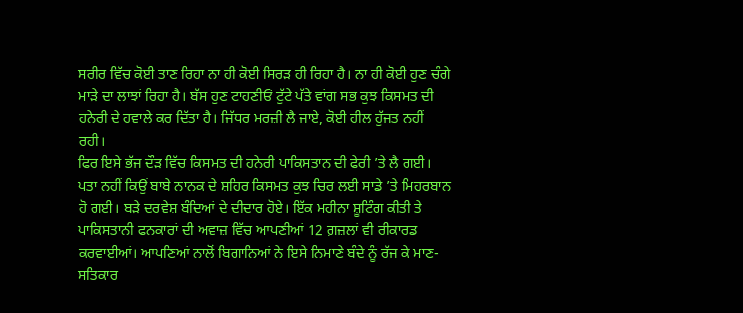ਸਰੀਰ ਵਿੱਚ ਕੋਈ ਤਾਣ ਰਿਹਾ ਨਾ ਹੀ ਕੋਈ ਸਿਰੜ ਹੀ ਰਿਹਾ ਹੈ। ਨਾ ਹੀ ਕੋਈ ਹੁਣ ਚੰਗੇ ਮਾੜੇ ਦਾ ਲਾਝਾਂ ਰਿਹਾ ਹੈ। ਬੱਸ ਹੁਣ ਟਾਹਣੀਓਂ ਟੁੱਟੇ ਪੱਤੇ ਵਾਂਗ ਸਭ ਕੁਝ ਕਿਸਮਤ ਦੀ ਹਨੇਰੀ ਦੇ ਹਵਾਲੇ ਕਰ ਦਿੱਤਾ ਹੈ। ਜਿੱਧਰ ਮਰਜ਼ੀ ਲੈ ਜਾਏ, ਕੋਈ ਹੀਲ ਹੁੱਜਤ ਨਹੀਂ ਰਹੀ।
ਫਿਰ ਇਸੇ ਭੱਜ ਦੌੜ ਵਿੱਚ ਕਿਸਮਤ ਦੀ ਹਨੇਰੀ ਪਾਕਿਸਤਾਨ ਦੀ ਫੇਰੀ ’ਤੇ ਲੈ ਗਈ। ਪਤਾ ਨਹੀਂ ਕਿਉਂ ਬਾਬੇ ਨਾਨਕ ਦੇ ਸ਼ਹਿਰ ਕਿਸਮਤ ਕੁਝ ਚਿਰ ਲਈ ਸਾਡੇ ’ਤੇ ਮਿਹਰਬਾਨ ਹੋ ਗਈ। ਬੜੇ ਦਰਵੇਸ਼ ਬੰਦਿਆਂ ਦੇ ਦੀਦਾਰ ਹੋਏ। ਇੱਕ ਮਹੀਨਾ ਸ਼ੂਟਿੰਗ ਕੀਤੀ ਤੇ ਪਾਕਿਸਤਾਨੀ ਫਨਕਾਰਾਂ ਦੀ ਅਵਾਜ਼ ਵਿੱਚ ਆਪਣੀਆਂ 12 ਗ਼ਜ਼ਲਾਂ ਵੀ ਰੀਕਾਰਡ ਕਰਵਾਈਆਂ। ਆਪਣਿਆਂ ਨਾਲੋਂ ਬਿਗਾਨਿਆਂ ਨੇ ਇਸੇ ਨਿਮਾਣੇ ਬੰਦੇ ਨੂੰ ਰੱਜ ਕੇ ਮਾਣ-ਸਤਿਕਾਰ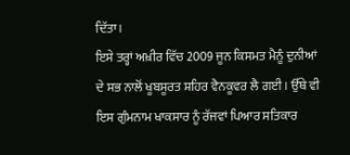ਦਿੱਤਾ।
ਇਸੇ ਤਰ੍ਹਾਂ ਅਖ਼ੀਰ ਵਿੱਚ 2009 ਜੂਨ ਕਿਸਮਤ ਮੈਨੂੰ ਦੁਨੀਆਂ ਦੇ ਸਭ ਨਾਲੋਂ ਖੂਬਸੂਰਤ ਸ਼ਹਿਰ ਵੈਨਕੂਵਰ ਲੈ ਗਈ। ਉੱਥੇ ਵੀ ਇਸ ਗੁੰਮਨਾਮ ਖਾਕਸਾਰ ਨੂੰ ਰੱਜਵਾਂ ਪਿਆਰ ਸਤਿਕਾਰ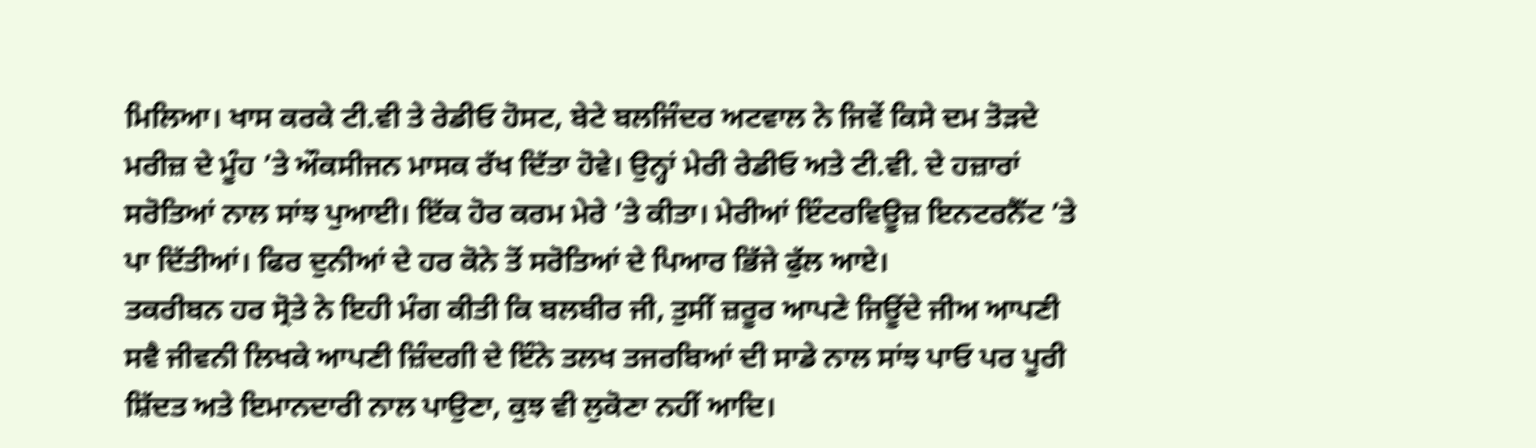ਮਿਲਿਆ। ਖਾਸ ਕਰਕੇ ਟੀ.ਵੀ ਤੇ ਰੇਡੀਓ ਹੋਸਟ, ਬੇਟੇ ਬਲਜਿੰਦਰ ਅਟਵਾਲ ਨੇ ਜਿਵੇਂ ਕਿਸੇ ਦਮ ਤੋੜਦੇ ਮਰੀਜ਼ ਦੇ ਮੂੰਹ ’ਤੇ ਔਕਸੀਜਨ ਮਾਸਕ ਰੱਖ ਦਿੱਤਾ ਹੋਵੇ। ਉਨ੍ਹਾਂ ਮੇਰੀ ਰੇਡੀਓ ਅਤੇ ਟੀ.ਵੀ. ਦੇ ਹਜ਼ਾਰਾਂ ਸਰੋਤਿਆਂ ਨਾਲ ਸਾਂਝ ਪੁਆਈ। ਇੱਕ ਹੋਰ ਕਰਮ ਮੇਰੇ ’ਤੇ ਕੀਤਾ। ਮੇਰੀਆਂ ਇੰਟਰਵਿਊਜ਼ ਇਨਟਰਨੈੱਟ ’ਤੇ ਪਾ ਦਿੱਤੀਆਂ। ਫਿਰ ਦੁਨੀਆਂ ਦੇ ਹਰ ਕੋਨੇ ਤੋਂ ਸਰੋਤਿਆਂ ਦੇ ਪਿਆਰ ਭਿੱਜੇ ਫੁੱਲ ਆਏ।
ਤਕਰੀਬਨ ਹਰ ਸ੍ਰੋਤੇ ਨੇ ਇਹੀ ਮੰਗ ਕੀਤੀ ਕਿ ਬਲਬੀਰ ਜੀ, ਤੁਸੀਂ ਜ਼ਰੂਰ ਆਪਣੇ ਜਿਊਂਦੇ ਜੀਅ ਆਪਣੀ ਸਵੈ ਜੀਵਨੀ ਲਿਖਕੇ ਆਪਣੀ ਜ਼ਿੰਦਗੀ ਦੇ ਇੰਨੇ ਤਲਖ ਤਜਰਬਿਆਂ ਦੀ ਸਾਡੇ ਨਾਲ ਸਾਂਝ ਪਾਓ ਪਰ ਪੂਰੀ ਸ਼ਿੱਦਤ ਅਤੇ ਇਮਾਨਦਾਰੀ ਨਾਲ ਪਾਉਣਾ, ਕੁਝ ਵੀ ਲੁਕੋਣਾ ਨਹੀਂ ਆਦਿ।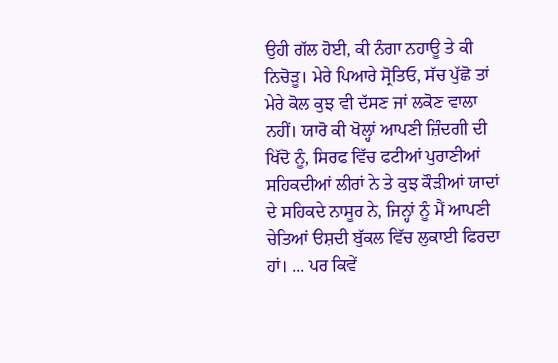ਉਹੀ ਗੱਲ ਹੋਈ, ਕੀ ਨੰਗਾ ਨਹਾਊ ਤੇ ਕੀ ਨਿਚੋੜੂ। ਮੇਰੇ ਪਿਆਰੇ ਸ੍ਰੋਤਿਓ, ਸੱਚ ਪੁੱਛੋ ਤਾਂ ਮੇਰੇ ਕੋਲ ਕੁਝ ਵੀ ਦੱਸਣ ਜਾਂ ਲਕੋਣ ਵਾਲਾ ਨਹੀਂ। ਯਾਰੋ ਕੀ ਖੋਲ੍ਹਾਂ ਆਪਣੀ ਜ਼ਿੰਦਗੀ ਦੀ ਖਿੱਦੋ ਨੂੰ, ਸਿਰਫ ਵਿੱਚ ਫਟੀਆਂ ਪੁਰਾਣੀਆਂ ਸਹਿਕਦੀਆਂ ਲੀਰਾਂ ਨੇ ਤੇ ਕੁਝ ਕੌੜੀਆਂ ਯਾਦਾਂ ਦੇ ਸਹਿਕਦੇ ਨਾਸੂਰ ਨੇ, ਜਿਨ੍ਹਾਂ ਨੂੰ ਮੈਂ ਆਪਣੀ ਚੇਤਿਆਂ ੳਸ਼ਦੀ ਬੁੱਕਲ ਵਿੱਚ ਲੁਕਾਈ ਫਿਰਦਾ ਹਾਂ। ... ਪਰ ਕਿਵੇਂ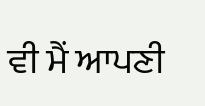ਵੀ ਮੈਂ ਆਪਣੀ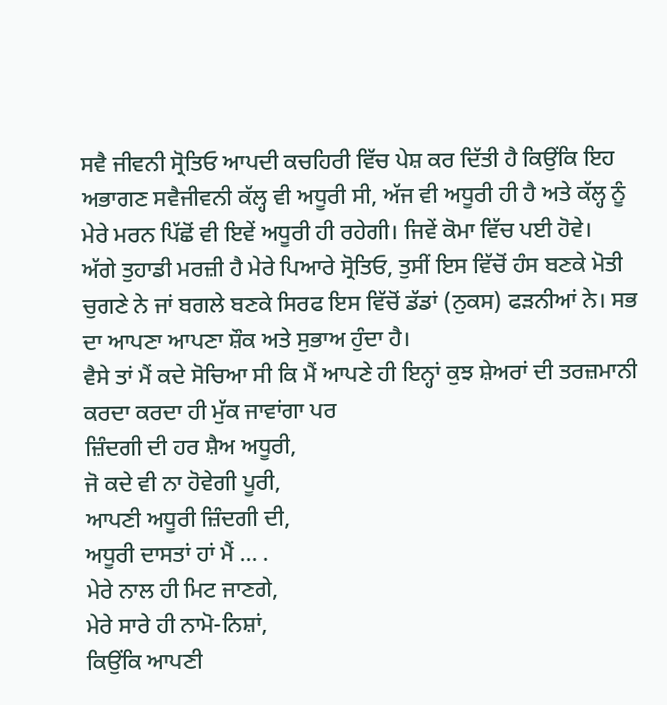ਸਵੈ ਜੀਵਨੀ ਸ੍ਰੋਤਿਓ ਆਪਦੀ ਕਚਹਿਰੀ ਵਿੱਚ ਪੇਸ਼ ਕਰ ਦਿੱਤੀ ਹੈ ਕਿਉਂਕਿ ਇਹ ਅਭਾਗਣ ਸਵੈਜੀਵਨੀ ਕੱਲ੍ਹ ਵੀ ਅਧੂਰੀ ਸੀ, ਅੱਜ ਵੀ ਅਧੂਰੀ ਹੀ ਹੈ ਅਤੇ ਕੱਲ੍ਹ ਨੂੰ ਮੇਰੇ ਮਰਨ ਪਿੱਛੋਂ ਵੀ ਇਵੇਂ ਅਧੂਰੀ ਹੀ ਰਹੇਗੀ। ਜਿਵੇਂ ਕੋਮਾ ਵਿੱਚ ਪਈ ਹੋਵੇ।
ਅੱਗੇ ਤੁਹਾਡੀ ਮਰਜ਼ੀ ਹੈ ਮੇਰੇ ਪਿਆਰੇ ਸ੍ਰੋਤਿਓ, ਤੁਸੀਂ ਇਸ ਵਿੱਚੋਂ ਹੰਸ ਬਣਕੇ ਮੋਤੀ ਚੁਗਣੇ ਨੇ ਜਾਂ ਬਗਲੇ ਬਣਕੇ ਸਿਰਫ ਇਸ ਵਿੱਚੋਂ ਡੱਡਾਂ (ਨੁਕਸ) ਫੜਨੀਆਂ ਨੇ। ਸਭ ਦਾ ਆਪਣਾ ਆਪਣਾ ਸ਼ੌਕ ਅਤੇ ਸੁਭਾਅ ਹੁੰਦਾ ਹੈ।
ਵੈਸੇ ਤਾਂ ਮੈਂ ਕਦੇ ਸੋਚਿਆ ਸੀ ਕਿ ਮੈਂ ਆਪਣੇ ਹੀ ਇਨ੍ਹਾਂ ਕੁਝ ਸ਼ੇਅਰਾਂ ਦੀ ਤਰਜ਼ਮਾਨੀ ਕਰਦਾ ਕਰਦਾ ਹੀ ਮੁੱਕ ਜਾਵਾਂਗਾ ਪਰ
ਜ਼ਿੰਦਗੀ ਦੀ ਹਰ ਸ਼ੈਅ ਅਧੂਰੀ,
ਜੋ ਕਦੇ ਵੀ ਨਾ ਹੋਵੇਗੀ ਪੂਰੀ,
ਆਪਣੀ ਅਧੂਰੀ ਜ਼ਿੰਦਗੀ ਦੀ,
ਅਧੂਰੀ ਦਾਸਤਾਂ ਹਾਂ ਮੈਂ … .
ਮੇਰੇ ਨਾਲ ਹੀ ਮਿਟ ਜਾਣਗੇ,
ਮੇਰੇ ਸਾਰੇ ਹੀ ਨਾਮੋ-ਨਿਸ਼ਾਂ,
ਕਿਉਂਕਿ ਆਪਣੀ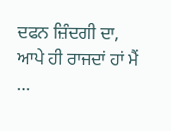ਦਫਨ ਜ਼ਿੰਦਗੀ ਦਾ,
ਆਪੇ ਹੀ ਰਾਜਦਾਂ ਹਾਂ ਮੈਂ …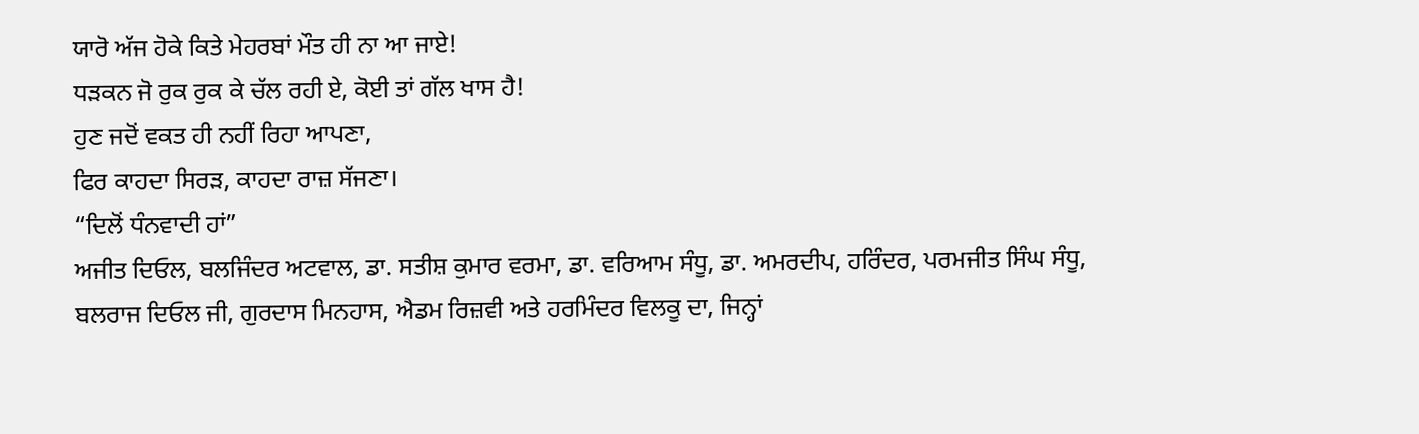ਯਾਰੋ ਅੱਜ ਹੋਕੇ ਕਿਤੇ ਮੇਹਰਬਾਂ ਮੌਤ ਹੀ ਨਾ ਆ ਜਾਏ!
ਧੜਕਨ ਜੋ ਰੁਕ ਰੁਕ ਕੇ ਚੱਲ ਰਹੀ ਏ, ਕੋਈ ਤਾਂ ਗੱਲ ਖਾਸ ਹੈ!
ਹੁਣ ਜਦੋਂ ਵਕਤ ਹੀ ਨਹੀਂ ਰਿਹਾ ਆਪਣਾ,
ਫਿਰ ਕਾਹਦਾ ਸਿਰੜ, ਕਾਹਦਾ ਰਾਜ਼ ਸੱਜਣਾ।
“ਦਿਲੋਂ ਧੰਨਵਾਦੀ ਹਾਂ”
ਅਜੀਤ ਦਿਓਲ, ਬਲਜਿੰਦਰ ਅਟਵਾਲ, ਡਾ. ਸਤੀਸ਼ ਕੁਮਾਰ ਵਰਮਾ, ਡਾ. ਵਰਿਆਮ ਸੰਧੂ, ਡਾ. ਅਮਰਦੀਪ, ਹਰਿੰਦਰ, ਪਰਮਜੀਤ ਸਿੰਘ ਸੰਧੂ, ਬਲਰਾਜ ਦਿਓਲ ਜੀ, ਗੁਰਦਾਸ ਮਿਨਹਾਸ, ਐਡਮ ਰਿਜ਼ਵੀ ਅਤੇ ਹਰਮਿੰਦਰ ਵਿਲਕੂ ਦਾ, ਜਿਨ੍ਹਾਂ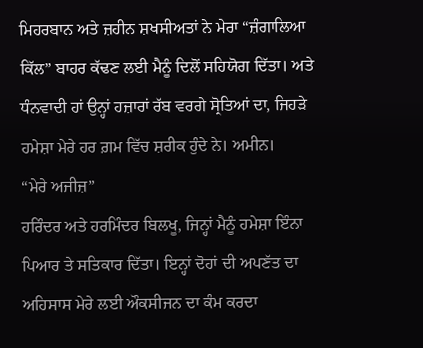ਮਿਹਰਬਾਨ ਅਤੇ ਜ਼ਹੀਨ ਸ਼ਖਸੀਅਤਾਂ ਨੇ ਮੇਰਾ “ਜ਼ੰਗਾਲਿਆ ਕਿੱਲ” ਬਾਹਰ ਕੱਢਣ ਲਈ ਮੈਨੂੰ ਦਿਲੋਂ ਸਹਿਯੋਗ ਦਿੱਤਾ। ਅਤੇ ਧੰਨਵਾਦੀ ਹਾਂ ਉਨ੍ਹਾਂ ਹਜ਼ਾਰਾਂ ਰੱਬ ਵਰਗੇ ਸ੍ਰੋਤਿਆਂ ਦਾ, ਜਿਹੜੇ ਹਮੇਸ਼ਾ ਮੇਰੇ ਹਰ ਗ਼ਮ ਵਿੱਚ ਸ਼ਰੀਕ ਹੁੰਦੇ ਨੇ। ਅਮੀਨ।
“ਮੇਰੇ ਅਜੀਜ਼”
ਹਰਿੰਦਰ ਅਤੇ ਹਰਮਿੰਦਰ ਬਿਲਖੂ, ਜਿਨ੍ਹਾਂ ਮੈਨੂੰ ਹਮੇਸ਼ਾ ਇੰਨਾ ਪਿਆਰ ਤੇ ਸਤਿਕਾਰ ਦਿੱਤਾ। ਇਨ੍ਹਾਂ ਦੋਹਾਂ ਦੀ ਅਪਣੱਤ ਦਾ ਅਹਿਸਾਸ ਮੇਰੇ ਲਈ ਔਕਸੀਜਨ ਦਾ ਕੰਮ ਕਰਦਾ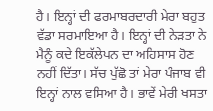ਹੈ। ਇਨ੍ਹਾਂ ਦੀ ਫਰਮਾਬਰਦਾਰੀ ਮੇਰਾ ਬਹੁਤ ਵੱਡਾ ਸਰਮਾਇਆ ਹੈ। ਇਨ੍ਹਾਂ ਦੀ ਨੇੜਤਾ ਨੇ ਮੈਨੂੰ ਕਦੇ ਇਕੱਲੇਪਨ ਦਾ ਅਹਿਸਾਸ ਹੋਣ ਨਹੀਂ ਦਿੱਤਾ। ਸੱਚ ਪੁੱਛੋ ਤਾਂ ਮੇਰਾ ਪੰਜਾਬ ਵੀ ਇਨ੍ਹਾਂ ਨਾਲ ਵਸਿਆ ਹੈ। ਭਾਵੇਂ ਮੇਰੀ ਖਸਤਾ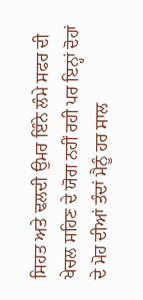ਸਿਹਤ ਅਤੇ ਢਲਦੀ ਉਮਰ ਇੰਨੇ ਲੰਮੇ ਸਫਰ ਦੀ ਖੇਚਲ ਸਹਿਣ ਦੇ ਯੋਗ ਨਹੀਂ ਰਹੀ ਪਰ ਇਨ੍ਹਾਂ ਦੋਹਾਂ ਦੇ ਮੋਹ ਦੀਆਂ ਤੰਦਾਂ ਮੈਨੂੰ ਹਰ ਸਾਲ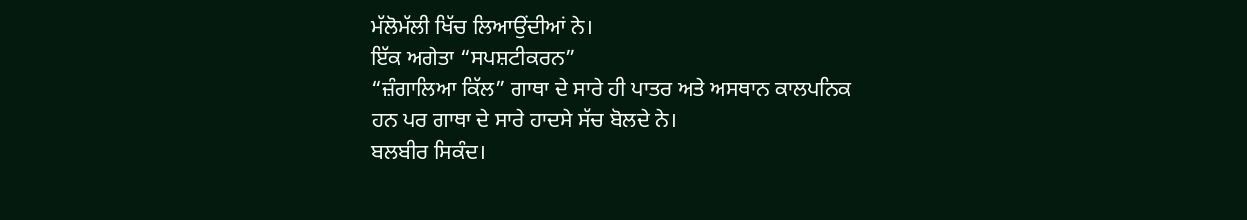ਮੱਲੋਮੱਲੀ ਖਿੱਚ ਲਿਆਉਂਦੀਆਂ ਨੇ।
ਇੱਕ ਅਗੇਤਾ “ਸਪਸ਼ਟੀਕਰਨ”
“ਜ਼ੰਗਾਲਿਆ ਕਿੱਲ” ਗਾਥਾ ਦੇ ਸਾਰੇ ਹੀ ਪਾਤਰ ਅਤੇ ਅਸਥਾਨ ਕਾਲਪਨਿਕ ਹਨ ਪਰ ਗਾਥਾ ਦੇ ਸਾਰੇ ਹਾਦਸੇ ਸੱਚ ਬੋਲਦੇ ਨੇ।
ਬਲਬੀਰ ਸਿਕੰਦ।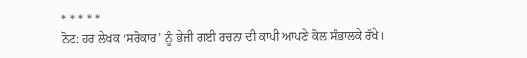* * * * *
ਨੋਟ: ਹਰ ਲੇਖਕ ‘ਸਰੋਕਾਰ’ ਨੂੰ ਭੇਜੀ ਗਈ ਰਚਨਾ ਦੀ ਕਾਪੀ ਆਪਣੇ ਕੋਲ ਸੰਭਾਲਕੇ ਰੱਖੇ।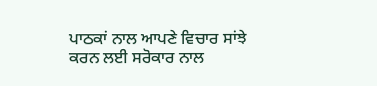ਪਾਠਕਾਂ ਨਾਲ ਆਪਣੇ ਵਿਚਾਰ ਸਾਂਝੇ ਕਰਨ ਲਈ ਸਰੋਕਾਰ ਨਾਲ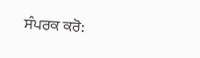ਸੰਪਰਕ ਕਰੋ: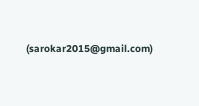(sarokar2015@gmail.com)